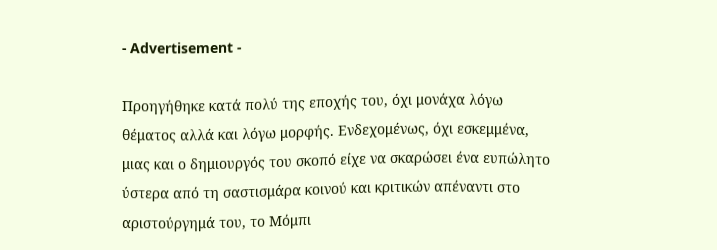- Advertisement -

Προηγήθηκε κατά πολύ της εποχής του, όχι μονάχα λόγω θέματος αλλά και λόγω μορφής. Ενδεχομένως, όχι εσκεμμένα, μιας και ο δημιουργός του σκοπό είχε να σκαρώσει ένα ευπώλητο ύστερα από τη σαστισμάρα κοινού και κριτικών απέναντι στο αριστούργημά του, το Μόμπι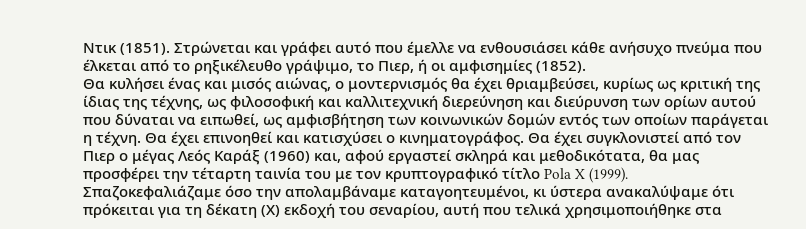Ντικ (1851). Στρώνεται και γράφει αυτό που έμελλε να ενθουσιάσει κάθε ανήσυχο πνεύμα που έλκεται από το ρηξικέλευθο γράψιμο, το Πιερ, ή οι αμφισημίες (1852).
Θα κυλήσει ένας και μισός αιώνας, ο μοντερνισμός θα έχει θριαμβεύσει, κυρίως ως κριτική της ίδιας της τέχνης, ως φιλοσοφική και καλλιτεχνική διερεύνηση και διεύρυνση των ορίων αυτού που δύναται να ειπωθεί, ως αμφισβήτηση των κοινωνικών δομών εντός των οποίων παράγεται η τέχνη. Θα έχει επινοηθεί και κατισχύσει ο κινηματογράφος. Θα έχει συγκλονιστεί από τον Πιερ ο μέγας Λεός Καράξ (1960) και, αφού εργαστεί σκληρά και μεθοδικότατα, θα μας προσφέρει την τέταρτη ταινία του με τον κρυπτογραφικό τίτλο Pola X (1999). Σπαζοκεφαλιάζαμε όσο την απολαμβάναμε καταγοητευμένοι, κι ύστερα ανακαλύψαμε ότι πρόκειται για τη δέκατη (Χ) εκδοχή του σεναρίου, αυτή που τελικά χρησιμοποιήθηκε στα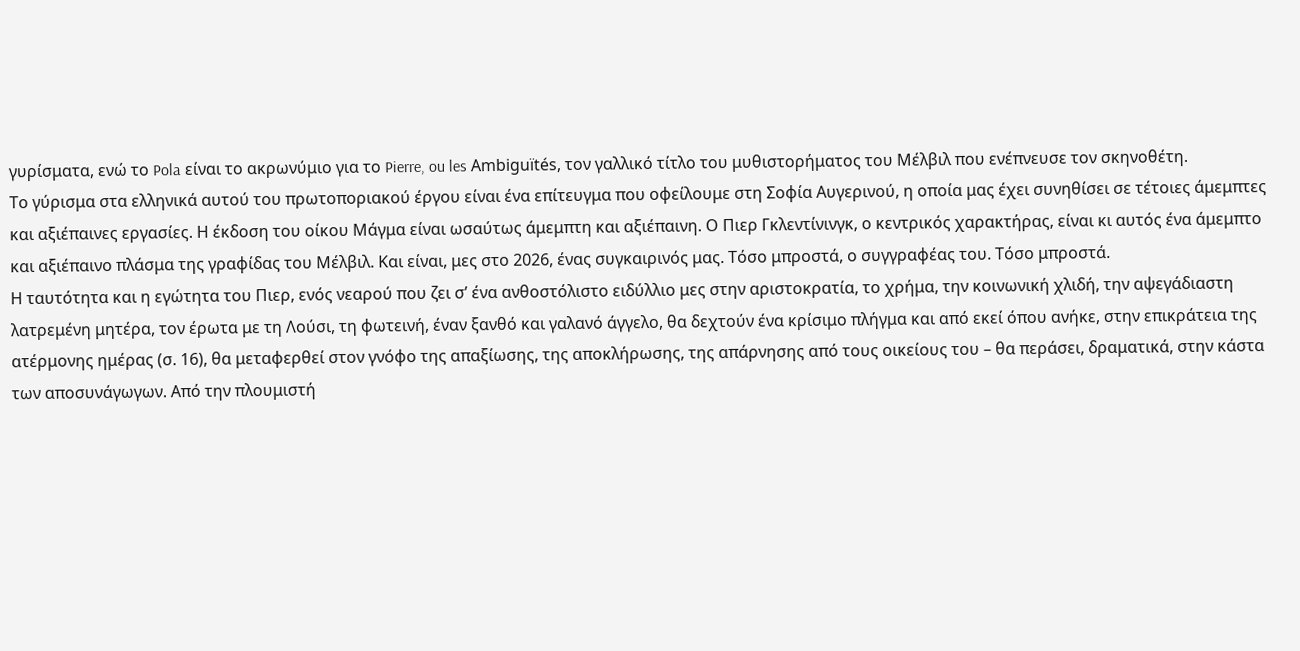γυρίσματα, ενώ το Pola είναι το ακρωνύμιο για το Pierre, ou les Ambiguïtés, τον γαλλικό τίτλο του μυθιστορήματος του Μέλβιλ που ενέπνευσε τον σκηνοθέτη.
Το γύρισμα στα ελληνικά αυτού του πρωτοποριακού έργου είναι ένα επίτευγμα που οφείλουμε στη Σοφία Αυγερινού, η οποία μας έχει συνηθίσει σε τέτοιες άμεμπτες και αξιέπαινες εργασίες. Η έκδοση του οίκου Μάγμα είναι ωσαύτως άμεμπτη και αξιέπαινη. Ο Πιερ Γκλεντίνινγκ, ο κεντρικός χαρακτήρας, είναι κι αυτός ένα άμεμπτο και αξιέπαινο πλάσμα της γραφίδας του Μέλβιλ. Και είναι, μες στο 2026, ένας συγκαιρινός μας. Τόσο μπροστά, ο συγγραφέας του. Τόσο μπροστά.
Η ταυτότητα και η εγώτητα του Πιερ, ενός νεαρού που ζει σ’ ένα ανθοστόλιστο ειδύλλιο μες στην αριστοκρατία, το χρήμα, την κοινωνική χλιδή, την αψεγάδιαστη λατρεμένη μητέρα, τον έρωτα με τη Λούσι, τη φωτεινή, έναν ξανθό και γαλανό άγγελο, θα δεχτούν ένα κρίσιμο πλήγμα και από εκεί όπου ανήκε, στην επικράτεια της ατέρμονης ημέρας (σ. 16), θα μεταφερθεί στον γνόφο της απαξίωσης, της αποκλήρωσης, της απάρνησης από τους οικείους του – θα περάσει, δραματικά, στην κάστα των αποσυνάγωγων. Από την πλουμιστή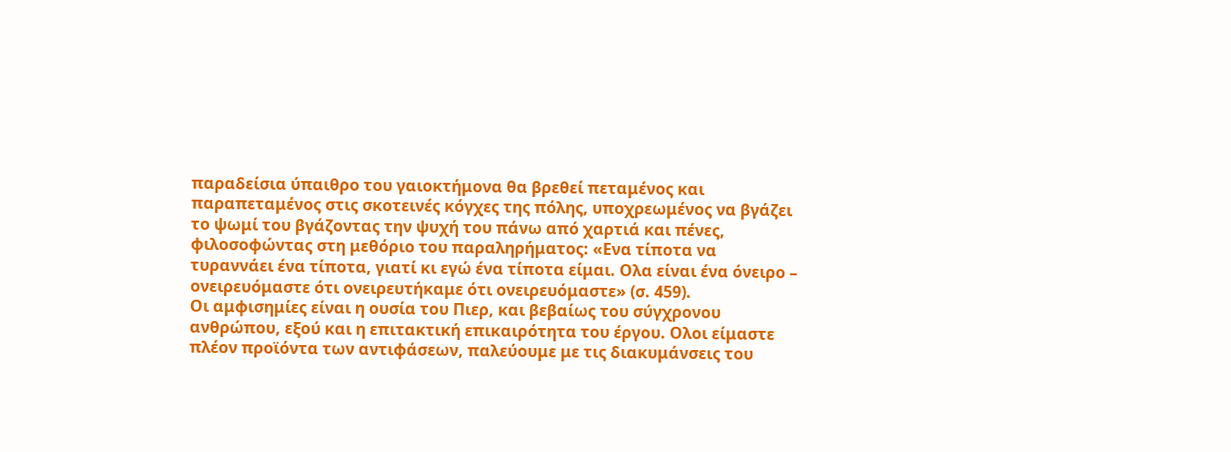παραδείσια ύπαιθρο του γαιοκτήμονα θα βρεθεί πεταμένος και παραπεταμένος στις σκοτεινές κόγχες της πόλης, υποχρεωμένος να βγάζει το ψωμί του βγάζοντας την ψυχή του πάνω από χαρτιά και πένες, φιλοσοφώντας στη μεθόριο του παραληρήματος: «Ενα τίποτα να τυραννάει ένα τίποτα, γιατί κι εγώ ένα τίποτα είμαι. Ολα είναι ένα όνειρο – ονειρευόμαστε ότι ονειρευτήκαμε ότι ονειρευόμαστε» (σ. 459).
Οι αμφισημίες είναι η ουσία του Πιερ, και βεβαίως του σύγχρονου ανθρώπου, εξού και η επιτακτική επικαιρότητα του έργου. Ολοι είμαστε πλέον προϊόντα των αντιφάσεων, παλεύουμε με τις διακυμάνσεις του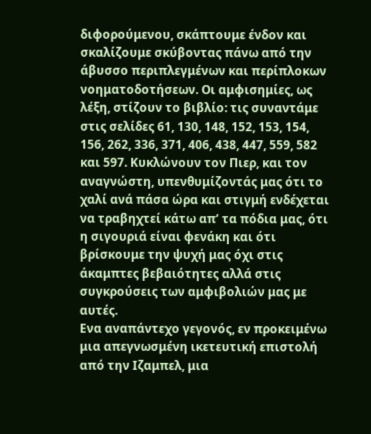διφορούμενου, σκάπτουμε ένδον και σκαλίζουμε σκύβοντας πάνω από την άβυσσο περιπλεγμένων και περίπλοκων νοηματοδοτήσεων. Οι αμφισημίες, ως λέξη, στίζουν το βιβλίο: τις συναντάμε στις σελίδες 61, 130, 148, 152, 153, 154, 156, 262, 336, 371, 406, 438, 447, 559, 582 και 597. Κυκλώνουν τον Πιερ, και τον αναγνώστη, υπενθυμίζοντάς μας ότι το χαλί ανά πάσα ώρα και στιγμή ενδέχεται να τραβηχτεί κάτω απ’ τα πόδια μας, ότι η σιγουριά είναι φενάκη και ότι βρίσκουμε την ψυχή μας όχι στις άκαμπτες βεβαιότητες αλλά στις συγκρούσεις των αμφιβολιών μας με αυτές.
Ενα αναπάντεχο γεγονός, εν προκειμένω μια απεγνωσμένη ικετευτική επιστολή από την Ιζαμπελ, μια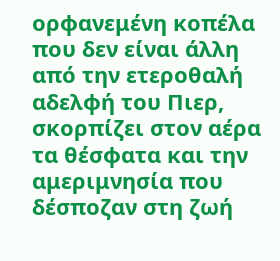ορφανεμένη κοπέλα που δεν είναι άλλη από την ετεροθαλή αδελφή του Πιερ, σκορπίζει στον αέρα τα θέσφατα και την αμεριμνησία που δέσποζαν στη ζωή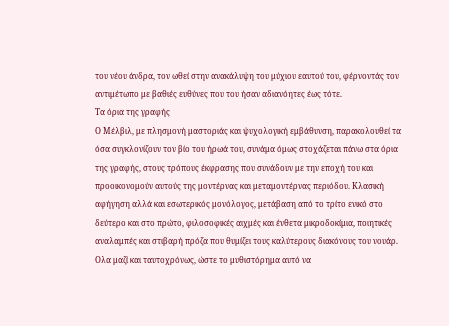του νέου άνδρα, τον ωθεί στην ανακάλυψη του μύχιου εαυτού του, φέρνοντάς τον αντιμέτωπο με βαθιές ευθύνες που του ήσαν αδιανόητες έως τότε.
Τα όρια της γραφής
Ο Μέλβιλ, με πλησμονή μαστοριάς και ψυχολογική εμβάθυνση, παρακολουθεί τα όσα συγκλονίζουν τον βίο του ήρωά του, συνάμα όμως στοχάζεται πάνω στα όρια της γραφής, στους τρόπους έκφρασης που συνάδουν με την εποχή του και προοικονομούν αυτούς της μοντέρνας και μεταμοντέρνας περιόδου. Κλασική αφήγηση αλλά και εσωτερικός μονόλογος, μετάβαση από το τρίτο ενικό στο δεύτερο και στο πρώτο, φιλοσοφικές αιχμές και ένθετα μικροδοκίμια, ποιητικές αναλαμπές και στιβαρή πρόζα που θυμίζει τους καλύτερους διακόνους του νουάρ. Ολα μαζί και ταυτοχρόνως, ώστε το μυθιστόρημα αυτό να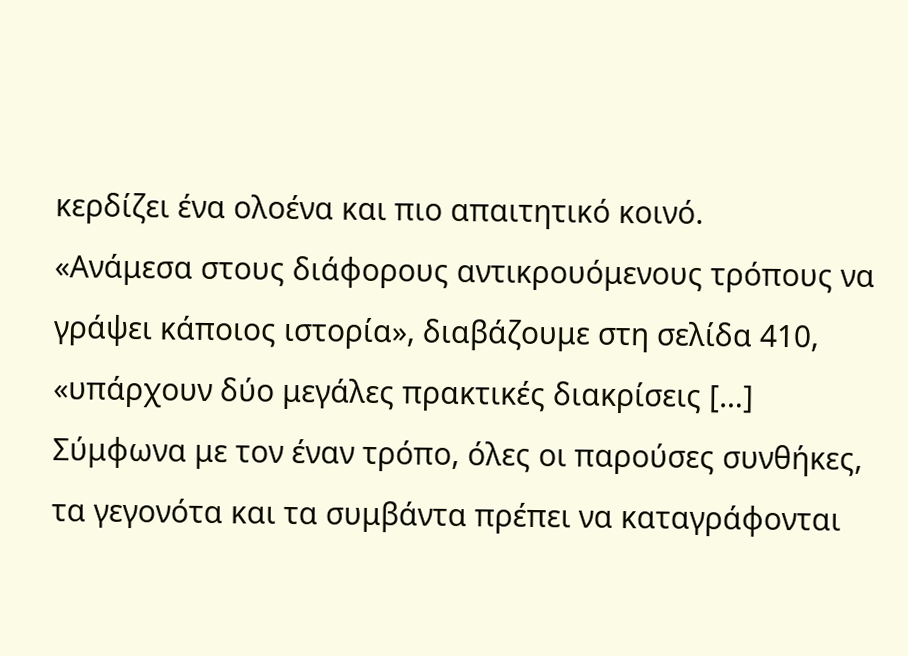κερδίζει ένα ολοένα και πιο απαιτητικό κοινό.
«Ανάμεσα στους διάφορους αντικρουόμενους τρόπους να γράψει κάποιος ιστορία», διαβάζουμε στη σελίδα 410, «υπάρχουν δύο μεγάλες πρακτικές διακρίσεις […] Σύμφωνα με τον έναν τρόπο, όλες οι παρούσες συνθήκες, τα γεγονότα και τα συμβάντα πρέπει να καταγράφονται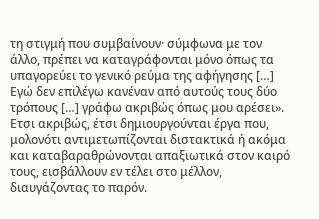τη στιγμή που συμβαίνουν· σύμφωνα με τον άλλο, πρέπει να καταγράφονται μόνο όπως τα υπαγορεύει το γενικό ρεύμα της αφήγησης […] Εγώ δεν επιλέγω κανέναν από αυτούς τους δύο τρόπους […] γράφω ακριβώς όπως μου αρέσει». Ετσι ακριβώς, έτσι δημιουργούνται έργα που, μολονότι αντιμετωπίζονται διστακτικά ή ακόμα και καταβαραθρώνονται απαξιωτικά στον καιρό τους, εισβάλλουν εν τέλει στο μέλλον, διαυγάζοντας το παρόν.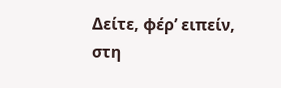Δείτε, φέρ’ ειπείν, στη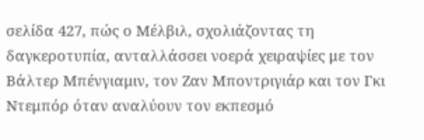σελίδα 427, πώς ο Μέλβιλ, σχολιάζοντας τη δαγκεροτυπία, ανταλλάσσει νοερά χειραψίες με τον Βάλτερ Μπένγιαμιν, τον Ζαν Μποντριγιάρ και τον Γκι Ντεμπόρ όταν αναλύουν τον εκπεσμό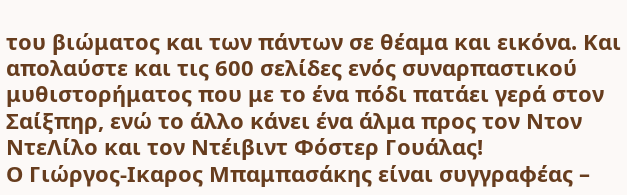του βιώματος και των πάντων σε θέαμα και εικόνα. Και απολαύστε και τις 600 σελίδες ενός συναρπαστικού μυθιστορήματος που με το ένα πόδι πατάει γερά στον Σαίξπηρ, ενώ το άλλο κάνει ένα άλμα προς τον Ντον ΝτεΛίλο και τον Ντέιβιντ Φόστερ Γουάλας!
Ο Γιώργος-Ικαρος Μπαμπασάκης είναι συγγραφέας –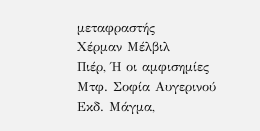μεταφραστής
Χέρμαν Μέλβιλ
Πιέρ, Ή οι αμφισημίες
Μτφ. Σοφία Αυγερινού
Εκδ. Μάγμα,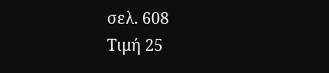σελ. 608
Τιμή 25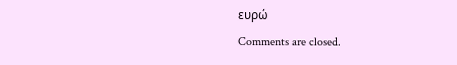ευρώ
Comments are closed.